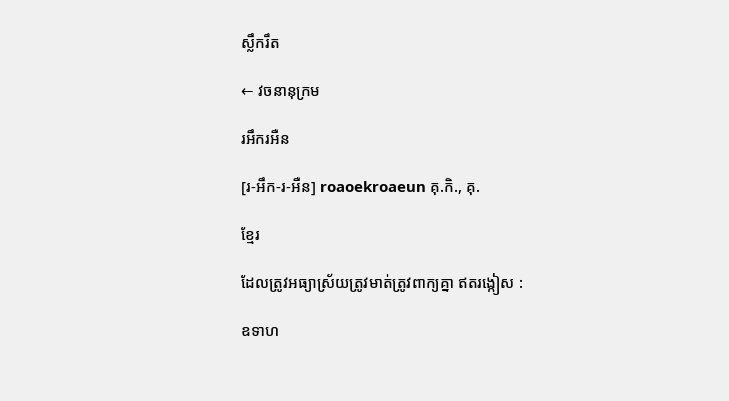ស្លឹករឹត

← វចនានុក្រម

រអឹករអឺន

[រ-អឹក-រ-អឺន] roaoekroaeun គុ.កិ., គុ.

ខ្មែរ

ដែលត្រូវអធ្យាស្រ័យត្រូវមាត់ត្រូវពាក្យគ្នា ឥតរង្កៀស :

ឧទាហ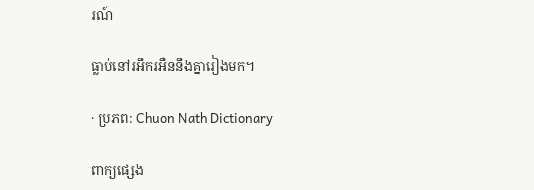រណ៍

ធ្លាប់នៅរអឹករអឺននឹងគ្នារៀងមក។

· ប្រភព: Chuon Nath Dictionary

ពាក្យផ្សេង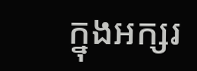ក្នុងអក្សរ